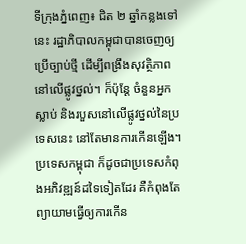ទីក្រុងភ្នំពេញ៖ ជិត ២ ឆ្នាំកន្លងទៅនេះ រដ្ឋាភិបាលកម្ពុជាបានចេញឲ្យប្រើច្បាប់ថ្មី ដើម្បីពង្រឹងសុវត្ថិភាពនៅលើផ្លូវថ្នល់។ ក៏ប៉ុន្តែ ចំនួនអ្នកស្លាប់ និងរបួសនៅលើផ្លូវថ្នល់នៃប្រទេសនេះ នៅតែមានការកើនឡើង។ ប្រទេសកម្ពុជា ក៏ដូចជាប្រទេសកំពុងអភិវឌ្ឍន៍ដទៃទៀតដែរ គឺកំពុងតែព្យាយាមធ្វើឲ្យការកើន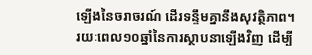ឡើងនៃចរាចរណ៍ ដើរទន្ទឹមគ្នានឹងសុវត្ថិភាព។
រយៈពេល១០ឆ្នាំនៃការស្ថាបនាឡើងវិញ ដើម្បី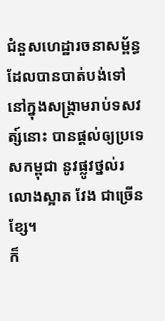ជំនួសហេដ្ឋារចនាសម្ព័ន្ធដែលបានបាត់បង់ទៅ នៅក្នុងសង្គ្រាមរាប់ទសវត្ស៍នោះ បានផ្តល់ឲ្យប្រទេសកម្ពុជា នូវផ្លូវថ្នល់រលោងស្អាត វែង ជាច្រើនខ្សែ។
ក៏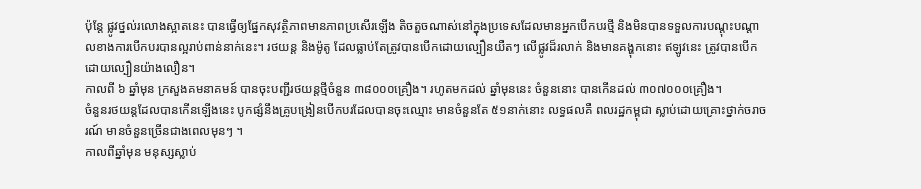ប៉ុន្តែ ផ្លូវថ្នល់រលោងស្អាតនេះ បានធ្វើឲ្យផ្នែកសុវត្ថិភាពមានភាពប្រសើរឡើង តិចតួចណាស់នៅក្នុងប្រទេសដែលមានអ្នកបើកបរថ្មី និងមិនបានទទួលការបណ្តុះបណ្តាលខាងការបើកបរបានល្អរាប់ពាន់នាក់នេះ។ រថយន្ត និងម៉ូតូ ដែលធ្លាប់តែត្រូវបានបើកដោយល្បឿនយឺតៗ លើផ្លូវដ៏រលាក់ និងមានគង្ហុកនោះ ឥឡូវនេះ ត្រូវបានបើកដោយល្បឿនយ៉ាងលឿន។
កាលពី ៦ ឆ្នាំមុន ក្រសួងគមនាគមន៍ បានចុះបញ្ជីរថយន្តថ្មីចំនួន ៣៨០០០គ្រឿង។ រហូតមកដល់ ឆ្នាំមុននេះ ចំនួននោះ បានកើនដល់ ៣០៧០០០គ្រឿង។
ចំនួនរថយន្តដែលបានកើនឡើងនេះ បូកផ្សំនឹងគ្រូបង្រៀនបើកបរដែលបានចុះឈ្មោះ មានចំនួនតែ ៥១នាក់នោះ លទ្ធផលគឺ ពលរដ្ឋកម្ពុជា ស្លាប់ដោយគ្រោះថ្នាក់ចរាចរណ៍ មានចំនួនច្រើនជាងពេលមុនៗ ។
កាលពីឆ្នាំមុន មនុស្សស្លាប់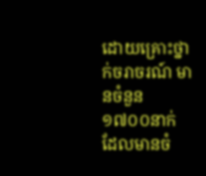ដោយគ្រោះថ្នាក់ចរាចរណ៍ មានចំនួន ១៧០០នាក់ ដែលមានចំ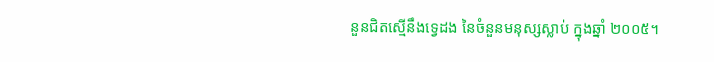នួនជិតស្មើនឹងទ្វេដង នៃចំនួនមនុស្សស្លាប់ ក្នុងឆ្នាំ ២០០៥។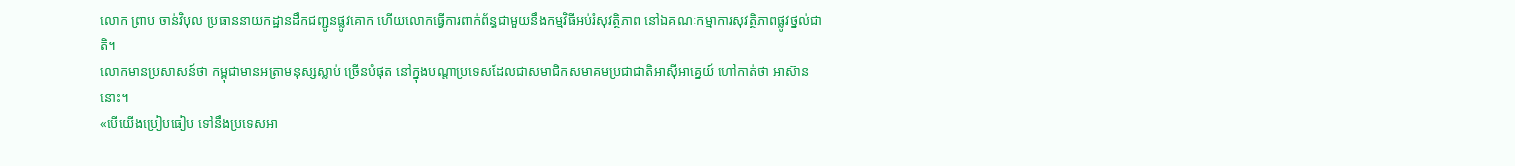លោក ព្រាប ចាន់វិបុល ប្រធាននាយកដ្ឋានដឹកជញ្ជូនផ្លូវគោក ហើយលោកធ្វើការពាក់ព័ន្ធជាមួយនឹងកម្មវិធីអប់រំសុវត្ថិភាព នៅឯគណៈកម្មាការសុវត្ថិភាពផ្លូវថ្នល់ជាតិ។
លោកមានប្រសាសន៍ថា កម្ពុជាមានអត្រាមនុស្សស្លាប់ ច្រើនបំផុត នៅក្នុងបណ្តាប្រទេសដែលជាសមាជិកសមាគមប្រជាជាតិអាស៊ីអាគ្នេយ៍ ហៅកាត់ថា អាស៊ាននោះ។
«បើយើងប្រៀបធៀប ទៅនឹងប្រទេសអា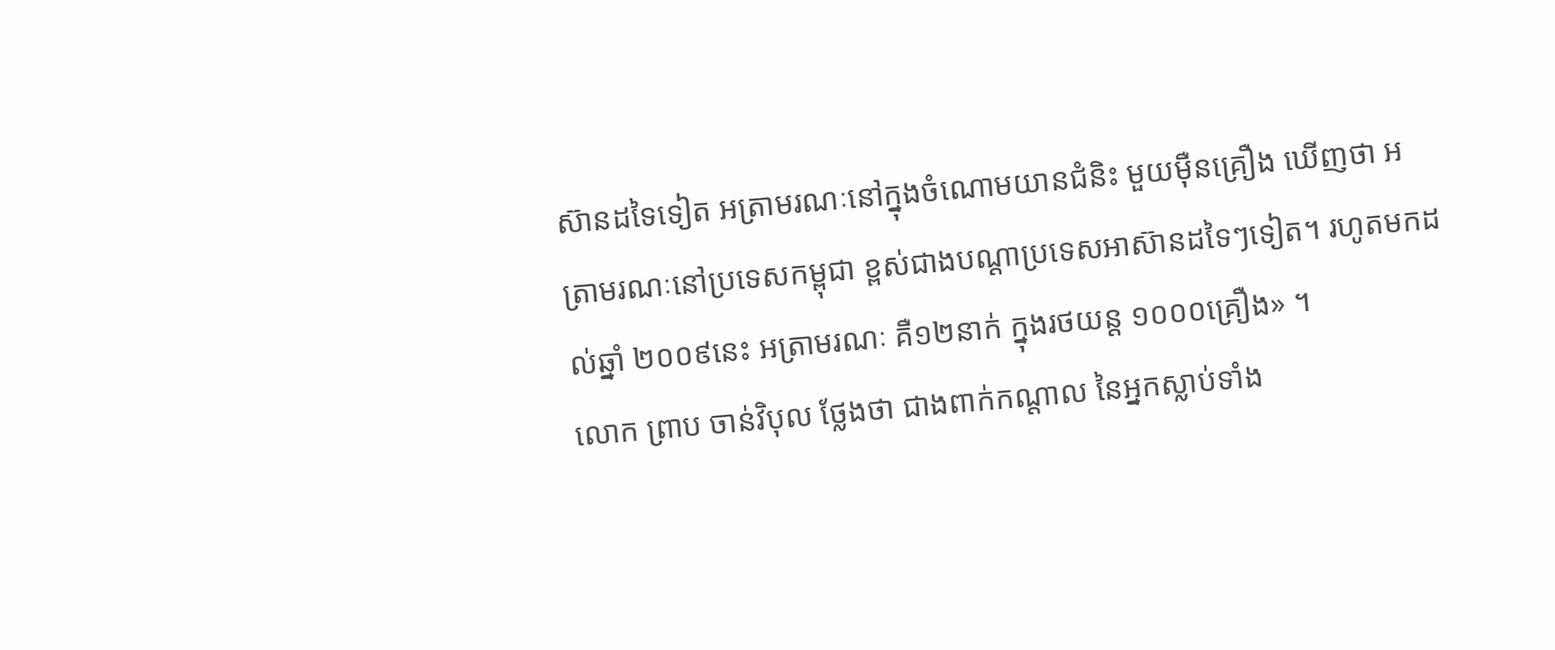ស៊ានដទៃទៀត អត្រាមរណៈនៅក្នុងចំណោមយានជំនិះ មួយម៉ឺនគ្រឿង ឃើញថា អត្រាមរណៈនៅប្រទេសកម្ពុជា ខ្ពស់ជាងបណ្តាប្រទេសអាស៊ានដទៃៗទៀត។ រហូតមកដល់ឆ្នាំ ២០០៩នេះ អត្រាមរណៈ គឺ១២នាក់ ក្នុងរថយន្ត ១០០០គ្រឿង» ។
លោក ព្រាប ចាន់វិបុល ថ្លែងថា ជាងពាក់កណ្តាល នៃអ្នកស្លាប់ទាំង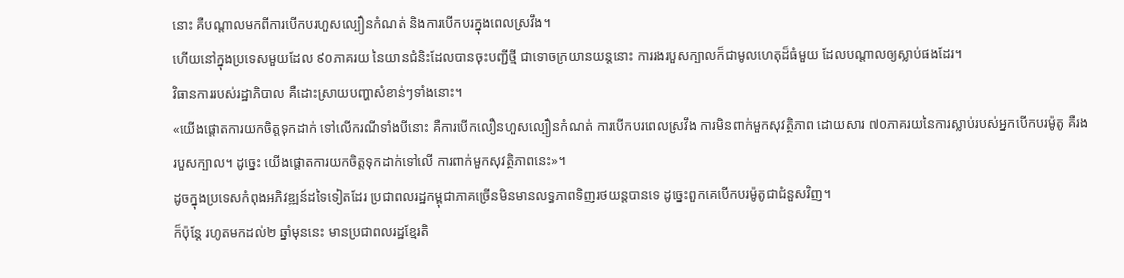នោះ គឺបណ្តាលមកពីការបើកបរហួសល្បឿនកំណត់ និងការបើកបរក្នុងពេលស្រវឹង។
ហើយនៅក្នុងប្រទេសមួយដែល ៩០ភាគរយ នៃយានជំនិះដែលបានចុះបញ្ជីថ្មី ជាទោចក្រយានយន្តនោះ ការរងរបួសក្បាលក៏ជាមូលហេតុដ៏ធំមួយ ដែលបណ្តាលឲ្យស្លាប់ផងដែរ។
វិធានការរបស់រដ្ឋាភិបាល គឺដោះស្រាយបញ្ហាសំខាន់ៗទាំងនោះ។
«យើងផ្តោតការយកចិត្តទុកដាក់ ទៅលើករណីទាំងបីនោះ គឺការបើកលឿនហួសល្បឿនកំណត់ ការបើកបរពេលស្រវឹង ការមិនពាក់មួកសុវត្ថិភាព ដោយសារ ៧០ភាគរយនៃការស្លាប់របស់អ្នកបើកបរម៉ូតូ គឺរងរបួសក្បាល។ ដូច្នេះ យើងផ្តោតការយកចិត្តទុកដាក់ទៅលើ ការពាក់មួកសុវត្ថិភាពនេះ»។
ដូចក្នុងប្រទេសកំពុងអភិវឌ្ឍន៍ដទៃទៀតដែរ ប្រជាពលរដ្ឋកម្ពុជាភាគច្រើនមិនមានលទ្ធភាពទិញរថយន្តបានទេ ដូច្នេះពួកគេបើកបរម៉ូតូជាជំនួសវិញ។
ក៏ប៉ុន្តែ រហូតមកដល់២ ឆ្នាំមុននេះ មានប្រជាពលរដ្ឋខ្មែរតិ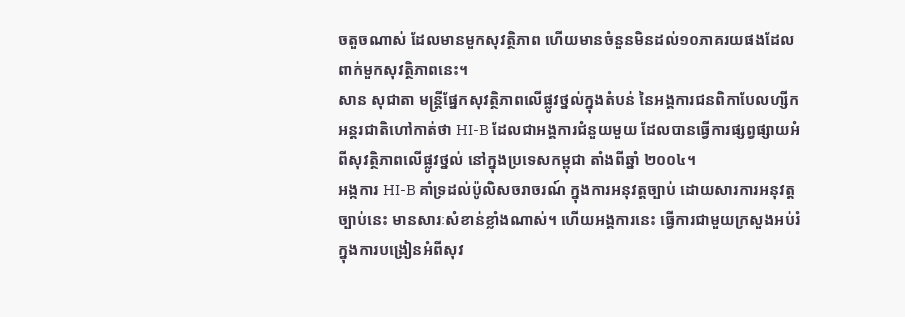ចតួចណាស់ ដែលមានមួកសុវត្ថិភាព ហើយមានចំនួនមិនដល់១០ភាគរយផងដែលពាក់មួកសុវត្ថិភាពនេះ។
សាន សុជាតា មន្រ្តីផ្នែកសុវត្ថិភាពលើផ្លូវថ្នល់ក្នុងតំបន់ នៃអង្គការជនពិកាបែលហ្សីកអន្តរជាតិហៅកាត់ថា HI-B ដែលជាអង្គការជំនួយមួយ ដែលបានធ្វើការផ្សព្វផ្សាយអំពីសុវត្ថិភាពលើផ្លូវថ្នល់ នៅក្នុងប្រទេសកម្ពុជា តាំងពីឆ្នាំ ២០០៤។
អង្កការ HI-B គាំទ្រដល់ប៉ូលិសចរាចរណ៍ ក្នុងការអនុវត្តច្បាប់ ដោយសារការអនុវត្តច្បាប់នេះ មានសារៈសំខាន់ខ្លាំងណាស់។ ហើយអង្គការនេះ ធ្វើការជាមួយក្រសួងអប់រំ ក្នុងការបង្រៀនអំពីសុវ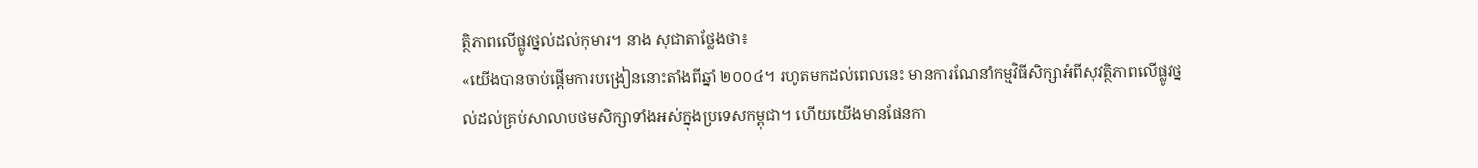ត្ថិភាពលើផ្លូវថ្នល់ដល់កុមារ។ នាង សុជាតាថ្លែងថា៖
«យើងបានចាប់ផ្តើមការបង្រៀននោះតាំងពីឆ្នាំ ២០០៤។ រហូតមកដល់ពេលនេះ មានការណែនាំកម្មវិធីសិក្សាអំពីសុវត្ថិភាពលើផ្លូវថ្នល់ដល់គ្រប់សាលាបថមសិក្សាទាំងអស់ក្នុងប្រទេសកម្ពុជា។ ហើយយើងមានផែនកា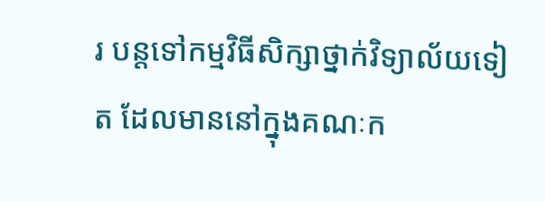រ បន្តទៅកម្មវិធីសិក្សាថ្នាក់វិទ្យាល័យទៀត ដែលមាននៅក្នុងគណៈក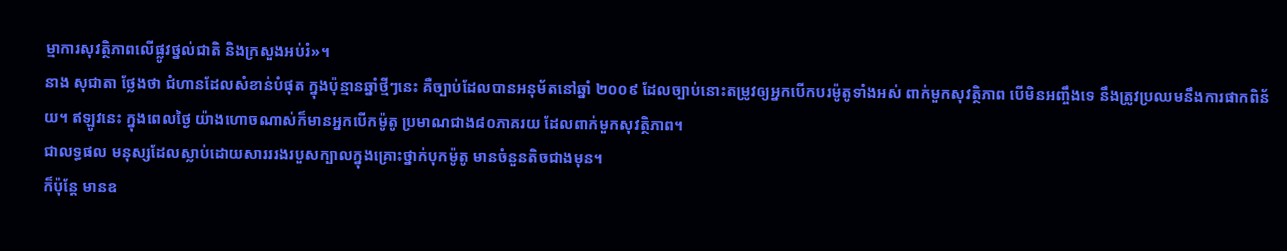ម្មាការសុវត្ថិភាពលើផ្លូវថ្នល់ជាតិ និងក្រសួងអប់រំ»។
នាង សុជាតា ថ្លែងថា ជំហានដែលសំខាន់បំផុត ក្នុងប៉ុន្មានឆ្នាំថ្មីៗនេះ គឺច្បាប់ដែលបានអនុម័តនៅឆ្នាំ ២០០៩ ដែលច្បាប់នោះតម្រូវឲ្យអ្នកបើកបរម៉ូតូទាំងអស់ ពាក់មួកសុវត្ថិភាព បើមិនអញ្ចឹងទេ នឹងត្រូវប្រឈមនឹងការផាកពិន័យ។ ឥឡូវនេះ ក្នុងពេលថ្ងៃ យ៉ាងហោចណាស់ក៏មានអ្នកបើកម៉ូតូ ប្រមាណជាង៨០ភាគរយ ដែលពាក់មួកសុវត្ថិភាព។
ជាលទ្ធផល មនុស្សដែលស្លាប់ដោយសារររងរបួសក្បាលក្នុងគ្រោះថ្នាក់បុកម៉ូតូ មានចំនួនតិចជាងមុន។
ក៏ប៉ុន្តែ មានឧ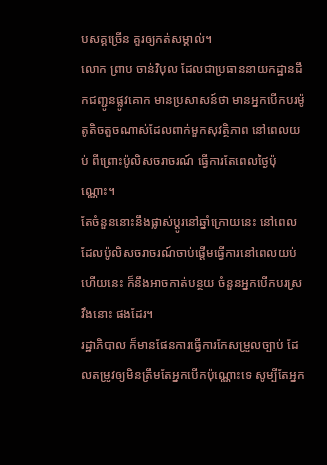បសគ្គច្រើន គួរឲ្យកត់សម្គាល់។
លោក ព្រាប ចាន់វិបុល ដែលជាប្រធាននាយកដ្ឋានដឹកជញ្ជូនផ្លូវគោក មានប្រសាសន៍ថា មានអ្នកបើកបរម៉ូតូតិចតួចណាស់ដែលពាក់មួកសុវត្ថិភាព នៅពេលយប់ ពីព្រោះប៉ូលិសចរាចរណ៍ ធ្វើការតែពេលថ្ងៃប៉ុណ្ណោះ។
តែចំនួននោះនឹងផ្លាស់ប្តូរនៅឆ្នាំក្រោយនេះ នៅពេលដែលប៉ូលិសចរាចរណ៍ចាប់ផ្តើមធ្វើការនៅពេលយប់ ហើយនេះ ក៏នឹងអាចកាត់បន្ថយ ចំនួនអ្នកបើកបរស្រវឹងនោះ ផងដែរ។
រដ្ឋាភិបាល ក៏មានផែនការធ្វើការកែសម្រួលច្បាប់ ដែលតម្រូវឲ្យមិនត្រឹមតែអ្នកបើកប៉ុណ្ណោះទេ សូម្បីតែអ្នក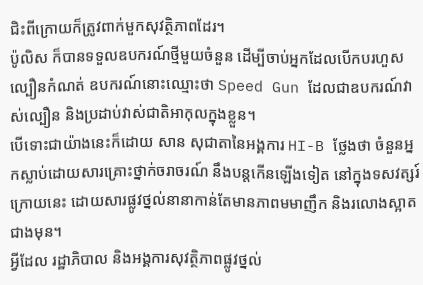ជិះពីក្រោយក៏ត្រូវពាក់មួកសុវត្ថិភាពដែរ។
ប៉ូលិស ក៏បានទទួលឧបករណ៍ថ្មីមួយចំនួន ដើម្បីចាប់អ្នកដែលបើកបរហួសល្បឿនកំណត់ ឧបករណ៍នោះឈ្មោះថា Speed Gun ដែលជាឧបករណ៍វាស់ល្បឿន និងប្រដាប់វាស់ជាតិអាកុលក្នុងខ្លួន។
បើទោះជាយ៉ាងនេះក៏ដោយ សាន សុជាតានៃអង្គការ HI-B ថ្លែងថា ចំនួនអ្នកស្លាប់ដោយសារគ្រោះថ្នាក់ចរាចរណ៍ នឹងបន្តកើនឡើងទៀត នៅក្នុងទសវត្សរ៍ក្រោយនេះ ដោយសារផ្លូវថ្នល់នានាកាន់តែមានភាពមមាញឹក និងរលោងស្អាតជាងមុន។
អ្វីដែល រដ្ឋាភិបាល និងអង្គការសុវត្ថិភាពផ្លូវថ្នល់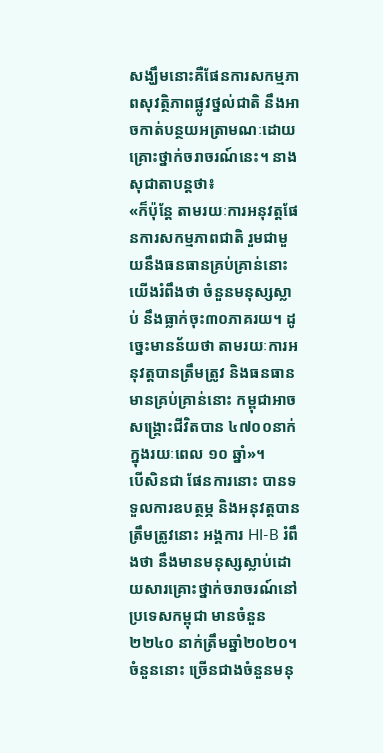សង្ឃឹមនោះគឺផែនការសកម្មភាពសុវត្ថិភាពផ្លូវថ្នល់ជាតិ នឹងអាចកាត់បន្ថយអត្រាមណៈដោយគ្រោះថ្នាក់ចរាចរណ៍នេះ។ នាង សុជាតាបន្តថា៖
«ក៏ប៉ុន្តែ តាមរយៈការអនុវត្តផែនការសកម្មភាពជាតិ រួមជាមួយនឹងធនធានគ្រប់គ្រាន់នោះ យើងរំពឹងថា ចំនួនមនុស្សស្លាប់ នឹងធ្លាក់ចុះ៣០ភាគរយ។ ដូច្នេះមានន័យថា តាមរយៈការអនុវត្តបានត្រឹមត្រូវ និងធនធានមានគ្រប់គ្រាន់នោះ កម្ពុជាអាចសង្រ្គោះជីវិតបាន ៤៧០០នាក់ ក្នុងរយៈពេល ១០ ឆ្នាំ»។
បើសិនជា ផែនការនោះ បានទទួលការឧបត្ថម្ភ និងអនុវត្តបានត្រឹមត្រូវនោះ អង្គការ HI-B រំពឹងថា នឹងមានមនុស្សស្លាប់ដោយសារគ្រោះថ្នាក់ចរាចរណ៍នៅប្រទេសកម្ពុជា មានចំនួន ២២៤០ នាក់ត្រឹមឆ្នាំ២០២០។ ចំនួននោះ ច្រើនជាងចំនួនមនុ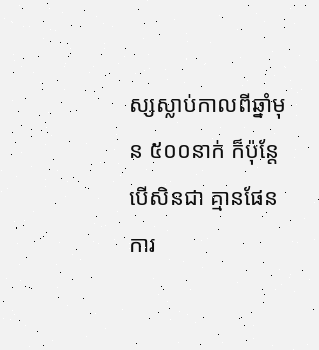ស្សស្លាប់កាលពីឆ្នាំមុន ៥០០នាក់ ក៏ប៉ុន្តែ បើសិនជា គ្មានផែនការ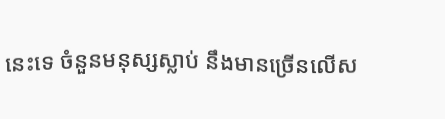នេះទេ ចំនួនមនុស្សស្លាប់ នឹងមានច្រើនលើស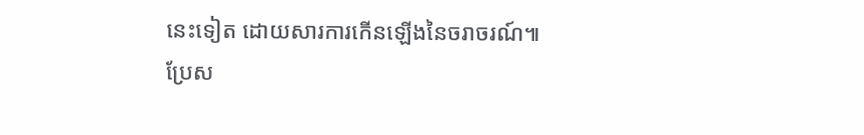នេះទៀត ដោយសារការកើនឡើងនៃចរាចរណ៍៕
ប្រែស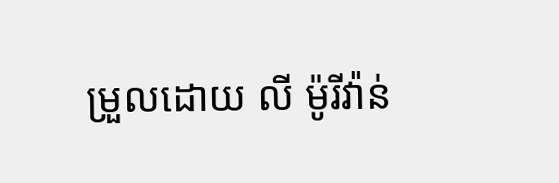ម្រួលដោយ លី ម៉ូរីវ៉ាន់